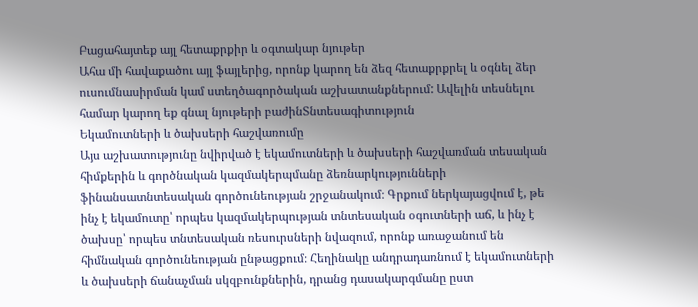Բացահայտեք այլ հետաքրքիր և օգտակար նյութեր
Ահա մի հավաքածու այլ ֆայլերից, որոնք կարող են ձեզ հետաքրքրել և օգնել ձեր ուսումնասիրման կամ ստեղծագործական աշխատանքներում: Ավելին տեսնելու համար կարող եք գնալ նյութերի բաժինՏնտեսագիտություն
Եկամուտների և ծախսերի հաշվառումը
Այս աշխատությունը նվիրված է եկամուտների և ծախսերի հաշվառման տեսական հիմքերին և գործնական կազմակերպմանը ձեռնարկությունների ֆինանսատնտեսական գործունեության շրջանակում։ Գրքում ներկայացվում է, թե ինչ է եկամուտը՝ որպես կազմակերպության տնտեսական օգուտների աճ, և ինչ է ծախսը՝ որպես տնտեսական ռեսուրսների նվազում, որոնք առաջանում են հիմնական գործունեության ընթացքում։ Հեղինակը անդրադառնում է եկամուտների և ծախսերի ճանաչման սկզբունքներին, դրանց դասակարգմանը ըստ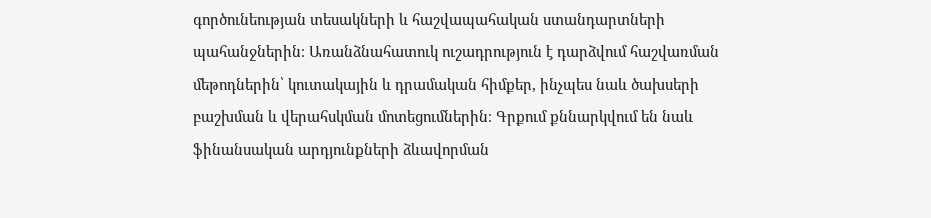գործունեության տեսակների և հաշվապահական ստանդարտների պահանջներին։ Առանձնահատուկ ուշադրություն է դարձվում հաշվառման մեթոդներին՝ կուտակային և դրամական հիմքեր, ինչպես նաև ծախսերի բաշխման և վերահսկման մոտեցումներին։ Գրքում քննարկվում են նաև ֆինանսական արդյունքների ձևավորման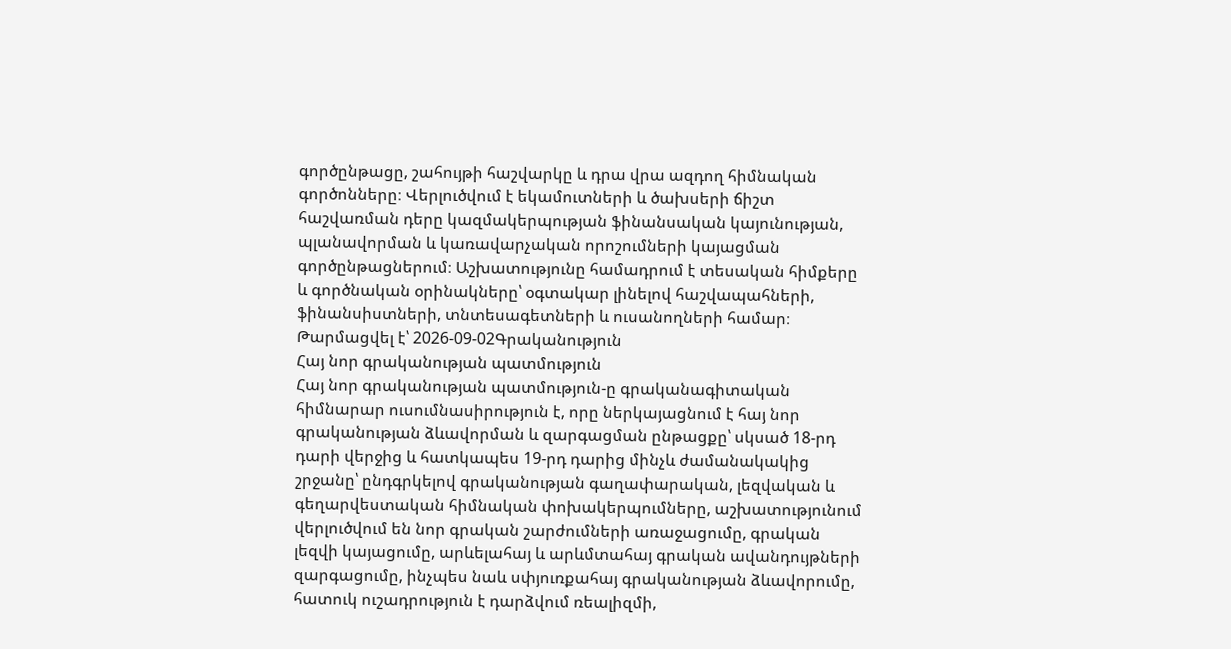գործընթացը, շահույթի հաշվարկը և դրա վրա ազդող հիմնական գործոնները։ Վերլուծվում է եկամուտների և ծախսերի ճիշտ հաշվառման դերը կազմակերպության ֆինանսական կայունության, պլանավորման և կառավարչական որոշումների կայացման գործընթացներում։ Աշխատությունը համադրում է տեսական հիմքերը և գործնական օրինակները՝ օգտակար լինելով հաշվապահների, ֆինանսիստների, տնտեսագետների և ուսանողների համար։
Թարմացվել է՝ 2026-09-02Գրականություն
Հայ նոր գրականության պատմություն
Հայ նոր գրականության պատմություն-ը գրականագիտական հիմնարար ուսումնասիրություն է, որը ներկայացնում է հայ նոր գրականության ձևավորման և զարգացման ընթացքը՝ սկսած 18-րդ դարի վերջից և հատկապես 19-րդ դարից մինչև ժամանակակից շրջանը՝ ընդգրկելով գրականության գաղափարական, լեզվական և գեղարվեստական հիմնական փոխակերպումները, աշխատությունում վերլուծվում են նոր գրական շարժումների առաջացումը, գրական լեզվի կայացումը, արևելահայ և արևմտահայ գրական ավանդույթների զարգացումը, ինչպես նաև սփյուռքահայ գրականության ձևավորումը, հատուկ ուշադրություն է դարձվում ռեալիզմի,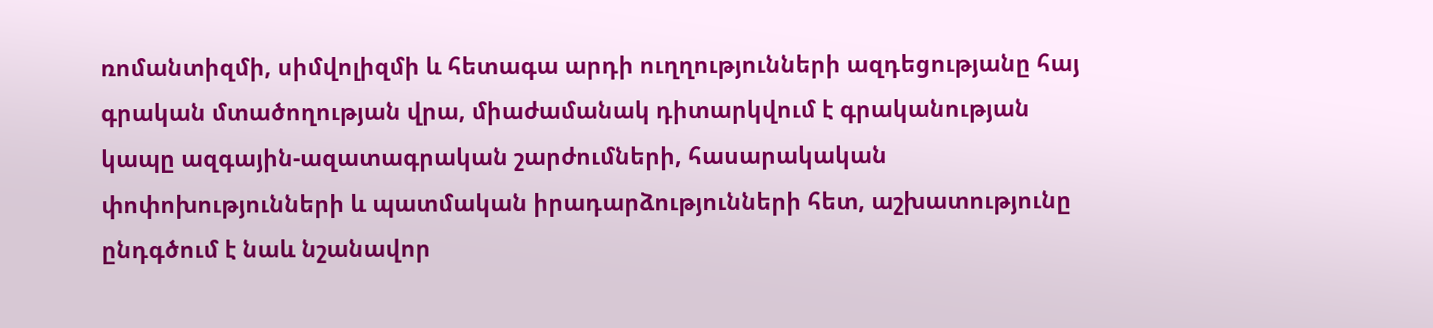ռոմանտիզմի, սիմվոլիզմի և հետագա արդի ուղղությունների ազդեցությանը հայ գրական մտածողության վրա, միաժամանակ դիտարկվում է գրականության կապը ազգային-ազատագրական շարժումների, հասարակական փոփոխությունների և պատմական իրադարձությունների հետ, աշխատությունը ընդգծում է նաև նշանավոր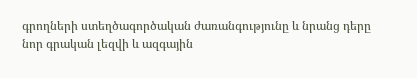գրողների ստեղծագործական ժառանգությունը և նրանց դերը նոր գրական լեզվի և ազգային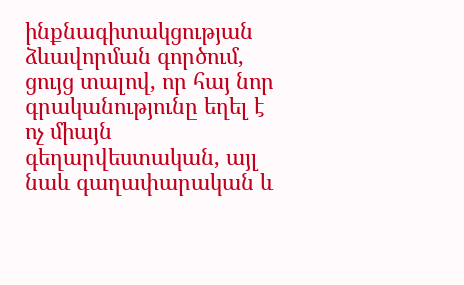ինքնագիտակցության ձևավորման գործում, ցույց տալով, որ հայ նոր գրականությունը եղել է ոչ միայն գեղարվեստական, այլ նաև գաղափարական և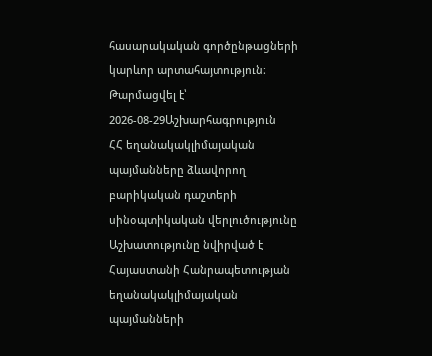հասարակական գործընթացների կարևոր արտահայտություն։
Թարմացվել է՝ 2026-08-29Աշխարհագրություն
ՀՀ եղանակակլիմայական պայմանները ձևավորող բարիկական դաշտերի սինօպտիկական վերլուծությունը
Աշխատությունը նվիրված է Հայաստանի Հանրապետության եղանակակլիմայական պայմանների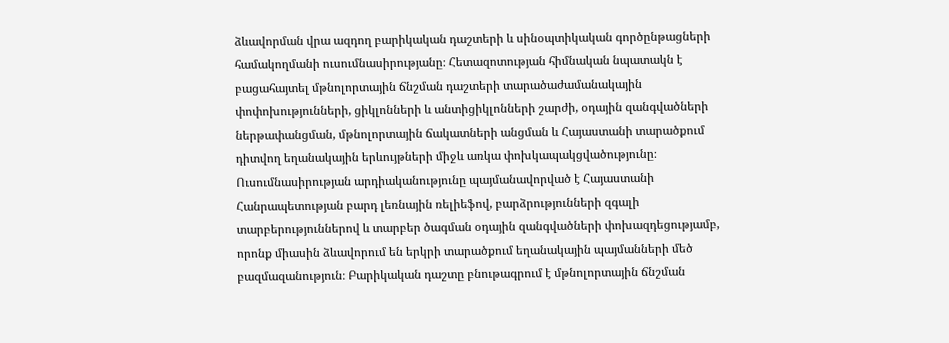ձևավորման վրա ազդող բարիկական դաշտերի և սինօպտիկական գործընթացների համակողմանի ուսումնասիրությանը։ Հետազոտության հիմնական նպատակն է բացահայտել մթնոլորտային ճնշման դաշտերի տարածաժամանակային փոփոխությունների, ցիկլոնների և անտիցիկլոնների շարժի, օդային զանգվածների ներթափանցման, մթնոլորտային ճակատների անցման և Հայաստանի տարածքում դիտվող եղանակային երևույթների միջև առկա փոխկապակցվածությունը։ Ուսումնասիրության արդիականությունը պայմանավորված է Հայաստանի Հանրապետության բարդ լեռնային ռելիեֆով, բարձրությունների զգալի տարբերություններով և տարբեր ծագման օդային զանգվածների փոխազդեցությամբ, որոնք միասին ձևավորում են երկրի տարածքում եղանակային պայմանների մեծ բազմազանություն։ Բարիկական դաշտը բնութագրում է մթնոլորտային ճնշման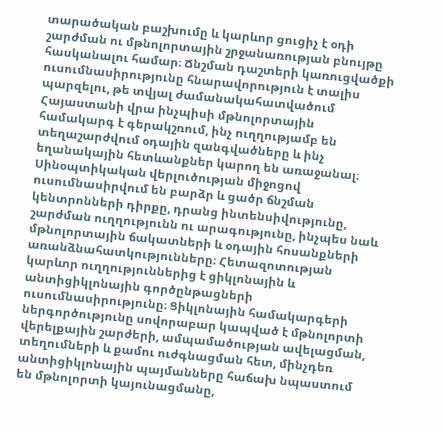տարածական բաշխումը և կարևոր ցուցիչ է օդի շարժման ու մթնոլորտային շրջանառության բնույթը հասկանալու համար։ Ճնշման դաշտերի կառուցվածքի ուսումնասիրությունը հնարավորություն է տալիս պարզելու, թե տվյալ ժամանակահատվածում Հայաստանի վրա ինչպիսի մթնոլորտային համակարգ է գերակշռում, ինչ ուղղությամբ են տեղաշարժվում օդային զանգվածները և ինչ եղանակային հետևանքներ կարող են առաջանալ։ Սինօպտիկական վերլուծության միջոցով ուսումնասիրվում են բարձր և ցածր ճնշման կենտրոնների դիրքը, դրանց ինտենսիվությունը, շարժման ուղղությունն ու արագությունը, ինչպես նաև մթնոլորտային ճակատների և օդային հոսանքների առանձնահատկությունները։ Հետազոտության կարևոր ուղղություններից է ցիկլոնային և անտիցիկլոնային գործընթացների ուսումնասիրությունը։ Ցիկլոնային համակարգերի ներգործությունը սովորաբար կապված է մթնոլորտի վերելքային շարժերի, ամպամածության ավելացման, տեղումների և քամու ուժգնացման հետ, մինչդեռ անտիցիկլոնային պայմանները հաճախ նպաստում են մթնոլորտի կայունացմանը,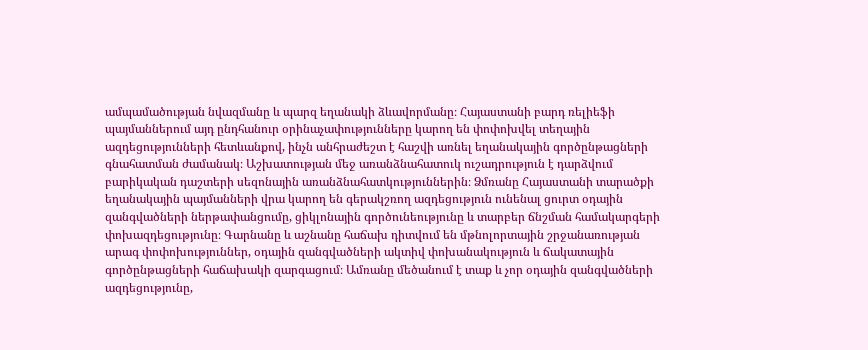ամպամածության նվազմանը և պարզ եղանակի ձևավորմանը։ Հայաստանի բարդ ռելիեֆի պայմաններում այդ ընդհանուր օրինաչափությունները կարող են փոփոխվել տեղային ազդեցությունների հետևանքով, ինչն անհրաժեշտ է հաշվի առնել եղանակային գործընթացների գնահատման ժամանակ։ Աշխատության մեջ առանձնահատուկ ուշադրություն է դարձվում բարիկական դաշտերի սեզոնային առանձնահատկություններին։ Ձմռանը Հայաստանի տարածքի եղանակային պայմանների վրա կարող են գերակշռող ազդեցություն ունենալ ցուրտ օդային զանգվածների ներթափանցումը, ցիկլոնային գործունեությունը և տարբեր ճնշման համակարգերի փոխազդեցությունը։ Գարնանը և աշնանը հաճախ դիտվում են մթնոլորտային շրջանառության արագ փոփոխություններ, օդային զանգվածների ակտիվ փոխանակություն և ճակատային գործընթացների հաճախակի զարգացում։ Ամռանը մեծանում է տաք և չոր օդային զանգվածների ազդեցությունը,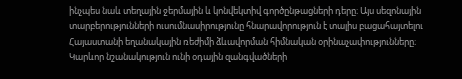ինչպես նաև տեղային ջերմային և կոնվեկտիվ գործընթացների դերը։ Այս սեզոնային տարբերությունների ուսումնասիրությունը հնարավորություն է տալիս բացահայտելու Հայաստանի եղանակային ռեժիմի ձևավորման հիմնական օրինաչափությունները։ Կարևոր նշանակություն ունի օդային զանգվածների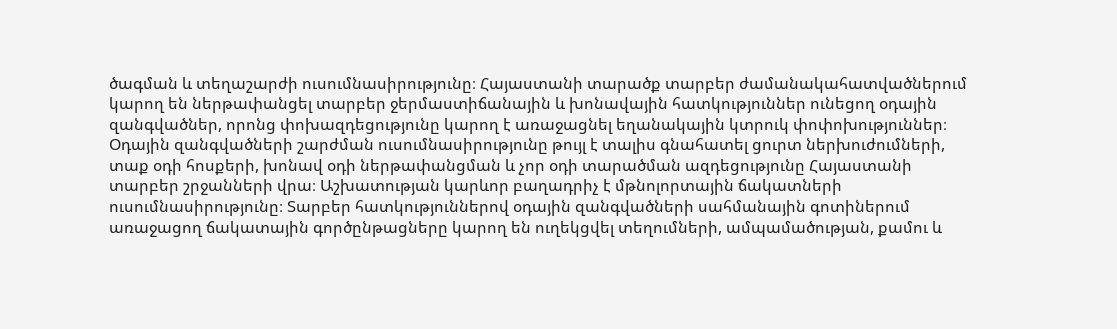ծագման և տեղաշարժի ուսումնասիրությունը։ Հայաստանի տարածք տարբեր ժամանակահատվածներում կարող են ներթափանցել տարբեր ջերմաստիճանային և խոնավային հատկություններ ունեցող օդային զանգվածներ, որոնց փոխազդեցությունը կարող է առաջացնել եղանակային կտրուկ փոփոխություններ։ Օդային զանգվածների շարժման ուսումնասիրությունը թույլ է տալիս գնահատել ցուրտ ներխուժումների, տաք օդի հոսքերի, խոնավ օդի ներթափանցման և չոր օդի տարածման ազդեցությունը Հայաստանի տարբեր շրջանների վրա։ Աշխատության կարևոր բաղադրիչ է մթնոլորտային ճակատների ուսումնասիրությունը։ Տարբեր հատկություններով օդային զանգվածների սահմանային գոտիներում առաջացող ճակատային գործընթացները կարող են ուղեկցվել տեղումների, ամպամածության, քամու և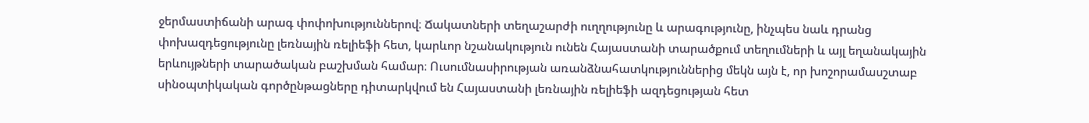ջերմաստիճանի արագ փոփոխություններով։ Ճակատների տեղաշարժի ուղղությունը և արագությունը, ինչպես նաև դրանց փոխազդեցությունը լեռնային ռելիեֆի հետ, կարևոր նշանակություն ունեն Հայաստանի տարածքում տեղումների և այլ եղանակային երևույթների տարածական բաշխման համար։ Ուսումնասիրության առանձնահատկություններից մեկն այն է, որ խոշորամասշտաբ սինօպտիկական գործընթացները դիտարկվում են Հայաստանի լեռնային ռելիեֆի ազդեցության հետ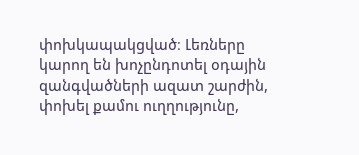փոխկապակցված։ Լեռները կարող են խոչընդոտել օդային զանգվածների ազատ շարժին, փոխել քամու ուղղությունը,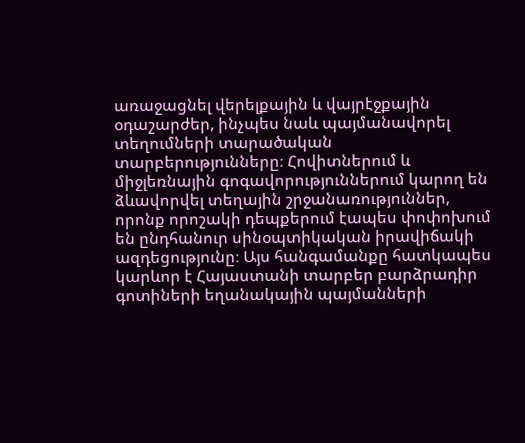առաջացնել վերելքային և վայրէջքային օդաշարժեր, ինչպես նաև պայմանավորել տեղումների տարածական տարբերությունները։ Հովիտներում և միջլեռնային գոգավորություններում կարող են ձևավորվել տեղային շրջանառություններ, որոնք որոշակի դեպքերում էապես փոփոխում են ընդհանուր սինօպտիկական իրավիճակի ազդեցությունը։ Այս հանգամանքը հատկապես կարևոր է Հայաստանի տարբեր բարձրադիր գոտիների եղանակային պայմանների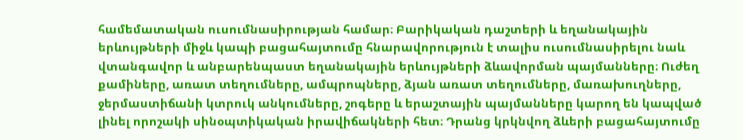համեմատական ուսումնասիրության համար։ Բարիկական դաշտերի և եղանակային երևույթների միջև կապի բացահայտումը հնարավորություն է տալիս ուսումնասիրելու նաև վտանգավոր և անբարենպաստ եղանակային երևույթների ձևավորման պայմանները։ Ուժեղ քամիները, առատ տեղումները, ամպրոպները, ձյան առատ տեղումները, մառախուղները, ջերմաստիճանի կտրուկ անկումները, շոգերը և երաշտային պայմանները կարող են կապված լինել որոշակի սինօպտիկական իրավիճակների հետ։ Դրանց կրկնվող ձևերի բացահայտումը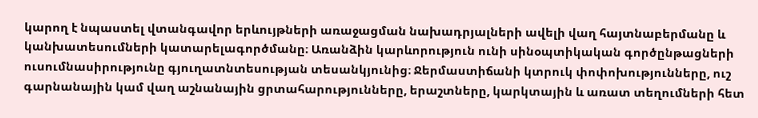կարող է նպաստել վտանգավոր երևույթների առաջացման նախադրյալների ավելի վաղ հայտնաբերմանը և կանխատեսումների կատարելագործմանը։ Առանձին կարևորություն ունի սինօպտիկական գործընթացների ուսումնասիրությունը գյուղատնտեսության տեսանկյունից։ Ջերմաստիճանի կտրուկ փոփոխությունները, ուշ գարնանային կամ վաղ աշնանային ցրտահարությունները, երաշտները, կարկտային և առատ տեղումների հետ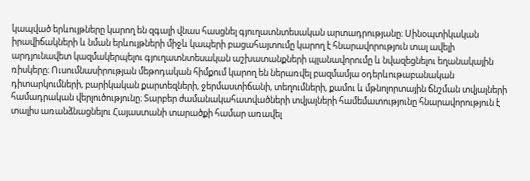կապված երևույթները կարող են զգալի վնաս հասցնել գյուղատնտեսական արտադրությանը։ Սինօպտիկական իրավիճակների և նման երևույթների միջև կապերի բացահայտումը կարող է հնարավորություն տալ ավելի արդյունավետ կազմակերպելու գյուղատնտեսական աշխատանքների պլանավորումը և նվազեցնելու եղանակային ռիսկերը։ Ուսումնասիրության մեթոդական հիմքում կարող են ներառվել բազմամյա օդերևութաբանական դիտարկումների, բարիկական քարտեզների, ջերմաստիճանի, տեղումների, քամու և մթնոլորտային ճնշման տվյալների համադրական վերլուծությունը։ Տարբեր ժամանակահատվածների տվյալների համեմատությունը հնարավորություն է տալիս առանձնացնելու Հայաստանի տարածքի համար առավել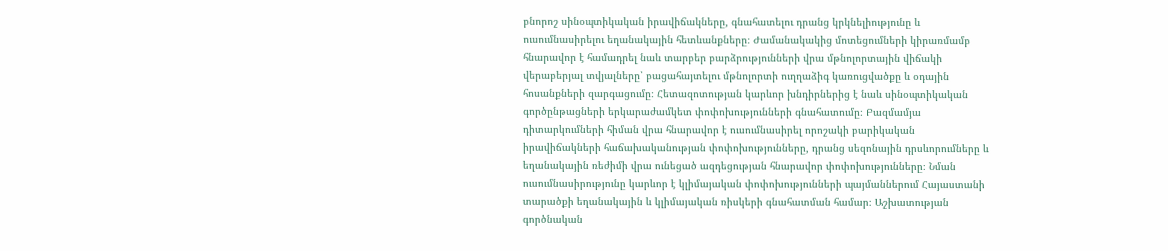բնորոշ սինօպտիկական իրավիճակները, գնահատելու դրանց կրկնելիությունը և ուսումնասիրելու եղանակային հետևանքները։ Ժամանակակից մոտեցումների կիրառմամբ հնարավոր է համադրել նաև տարբեր բարձրությունների վրա մթնոլորտային վիճակի վերաբերյալ տվյալները՝ բացահայտելու մթնոլորտի ուղղաձիգ կառուցվածքը և օդային հոսանքների զարգացումը։ Հետազոտության կարևոր խնդիրներից է նաև սինօպտիկական գործընթացների երկարաժամկետ փոփոխությունների գնահատումը։ Բազմամյա դիտարկումների հիման վրա հնարավոր է ուսումնասիրել որոշակի բարիկական իրավիճակների հաճախականության փոփոխությունները, դրանց սեզոնային դրսևորումները և եղանակային ռեժիմի վրա ունեցած ազդեցության հնարավոր փոփոխությունները։ Նման ուսումնասիրությունը կարևոր է կլիմայական փոփոխությունների պայմաններում Հայաստանի տարածքի եղանակային և կլիմայական ռիսկերի գնահատման համար։ Աշխատության գործնական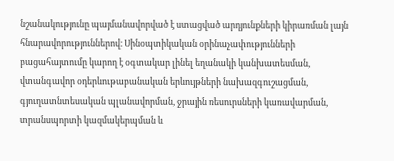նշանակությունը պայմանավորված է ստացված արդյունքների կիրառման լայն հնարավորություններով։ Սինօպտիկական օրինաչափությունների բացահայտումը կարող է օգտակար լինել եղանակի կանխատեսման, վտանգավոր օդերևութաբանական երևույթների նախազգուշացման, գյուղատնտեսական պլանավորման, ջրային ռեսուրսների կառավարման, տրանսպորտի կազմակերպման և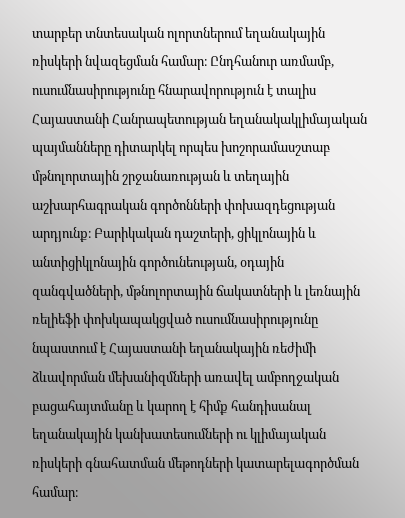տարբեր տնտեսական ոլորտներում եղանակային ռիսկերի նվազեցման համար։ Ընդհանուր առմամբ, ուսումնասիրությունը հնարավորություն է տալիս Հայաստանի Հանրապետության եղանակակլիմայական պայմանները դիտարկել որպես խոշորամասշտաբ մթնոլորտային շրջանառության և տեղային աշխարհագրական գործոնների փոխազդեցության արդյունք։ Բարիկական դաշտերի, ցիկլոնային և անտիցիկլոնային գործունեության, օդային զանգվածների, մթնոլորտային ճակատների և լեռնային ռելիեֆի փոխկապակցված ուսումնասիրությունը նպաստում է Հայաստանի եղանակային ռեժիմի ձևավորման մեխանիզմների առավել ամբողջական բացահայտմանը և կարող է հիմք հանդիսանալ եղանակային կանխատեսումների ու կլիմայական ռիսկերի գնահատման մեթոդների կատարելագործման համար։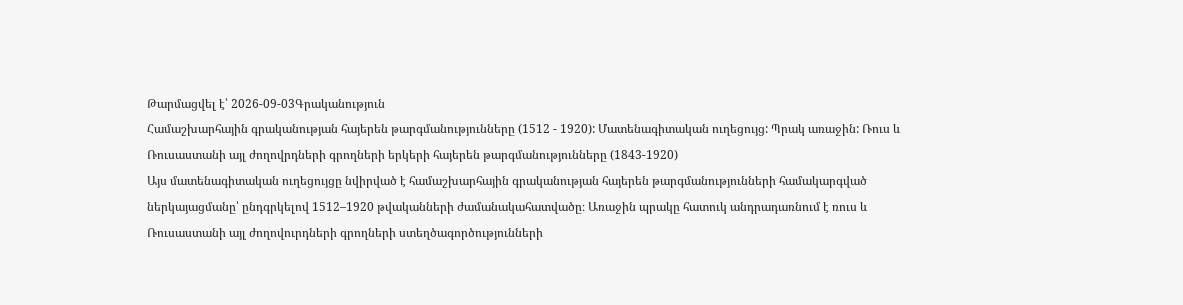Թարմացվել է՝ 2026-09-03Գրականություն
Համաշխարհային գրականության հայերեն թարգմանությունները (1512 - 1920): Մատենագիտական ուղեցույց: Պրակ առաջին: Ռուս և Ռուսաստանի այլ ժողովրդների գրողների երկերի հայերեն թարգմանությունները (1843-1920)
Այս մատենագիտական ուղեցույցը նվիրված է համաշխարհային գրականության հայերեն թարգմանությունների համակարգված ներկայացմանը՝ ընդգրկելով 1512–1920 թվականների ժամանակահատվածը։ Առաջին պրակը հատուկ անդրադառնում է ռուս և Ռուսաստանի այլ ժողովուրդների գրողների ստեղծագործությունների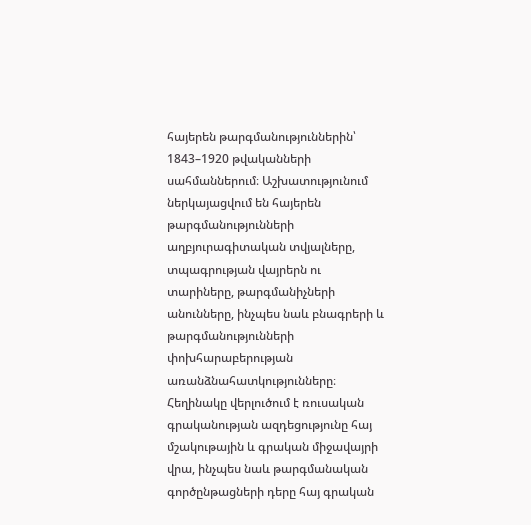հայերեն թարգմանություններին՝ 1843–1920 թվականների սահմաններում։ Աշխատությունում ներկայացվում են հայերեն թարգմանությունների աղբյուրագիտական տվյալները, տպագրության վայրերն ու տարիները, թարգմանիչների անունները, ինչպես նաև բնագրերի և թարգմանությունների փոխհարաբերության առանձնահատկությունները։ Հեղինակը վերլուծում է ռուսական գրականության ազդեցությունը հայ մշակութային և գրական միջավայրի վրա, ինչպես նաև թարգմանական գործընթացների դերը հայ գրական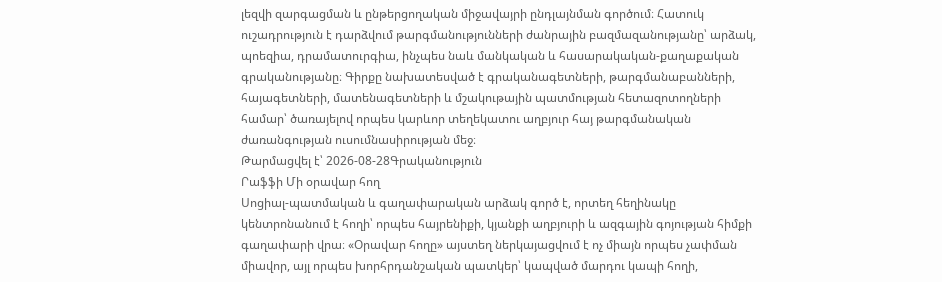լեզվի զարգացման և ընթերցողական միջավայրի ընդլայնման գործում։ Հատուկ ուշադրություն է դարձվում թարգմանությունների ժանրային բազմազանությանը՝ արձակ, պոեզիա, դրամատուրգիա, ինչպես նաև մանկական և հասարակական-քաղաքական գրականությանը։ Գիրքը նախատեսված է գրականագետների, թարգմանաբանների, հայագետների, մատենագետների և մշակութային պատմության հետազոտողների համար՝ ծառայելով որպես կարևոր տեղեկատու աղբյուր հայ թարգմանական ժառանգության ուսումնասիրության մեջ։
Թարմացվել է՝ 2026-08-28Գրականություն
Րաֆֆի Մի օրավար հող
Սոցիալ-պատմական և գաղափարական արձակ գործ է, որտեղ հեղինակը կենտրոնանում է հողի՝ որպես հայրենիքի, կյանքի աղբյուրի և ազգային գոյության հիմքի գաղափարի վրա։ «Օրավար հողը» այստեղ ներկայացվում է ոչ միայն որպես չափման միավոր, այլ որպես խորհրդանշական պատկեր՝ կապված մարդու կապի հողի,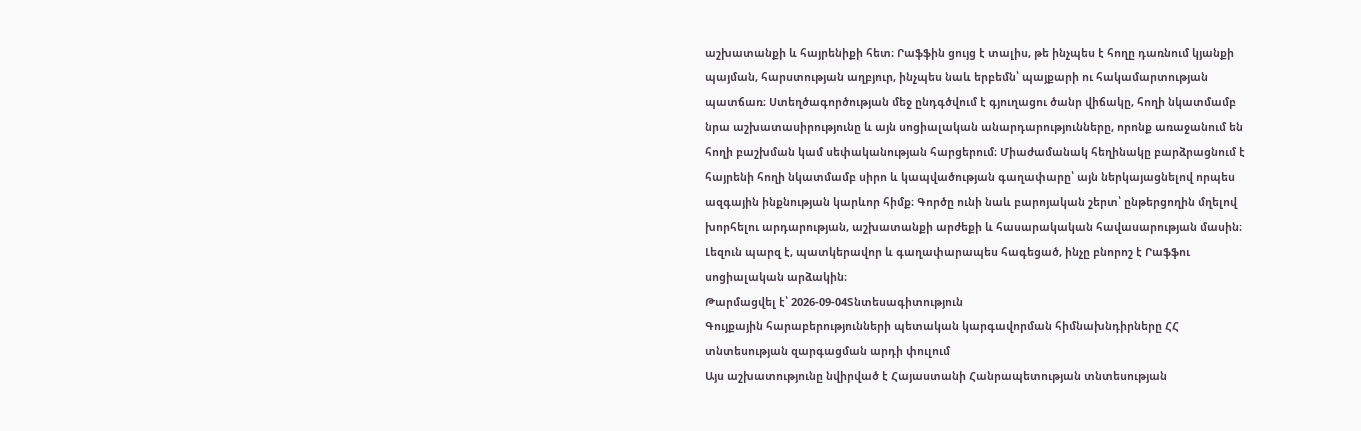աշխատանքի և հայրենիքի հետ։ Րաֆֆին ցույց է տալիս, թե ինչպես է հողը դառնում կյանքի պայման, հարստության աղբյուր, ինչպես նաև երբեմն՝ պայքարի ու հակամարտության պատճառ։ Ստեղծագործության մեջ ընդգծվում է գյուղացու ծանր վիճակը, հողի նկատմամբ նրա աշխատասիրությունը և այն սոցիալական անարդարությունները, որոնք առաջանում են հողի բաշխման կամ սեփականության հարցերում։ Միաժամանակ հեղինակը բարձրացնում է հայրենի հողի նկատմամբ սիրո և կապվածության գաղափարը՝ այն ներկայացնելով որպես ազգային ինքնության կարևոր հիմք։ Գործը ունի նաև բարոյական շերտ՝ ընթերցողին մղելով խորհելու արդարության, աշխատանքի արժեքի և հասարակական հավասարության մասին։ Լեզուն պարզ է, պատկերավոր և գաղափարապես հագեցած, ինչը բնորոշ է Րաֆֆու սոցիալական արձակին։
Թարմացվել է՝ 2026-09-04Տնտեսագիտություն
Գույքային հարաբերությունների պետական կարգավորման հիմնախնդիրները ՀՀ տնտեսության զարգացման արդի փուլում
Այս աշխատությունը նվիրված է Հայաստանի Հանրապետության տնտեսության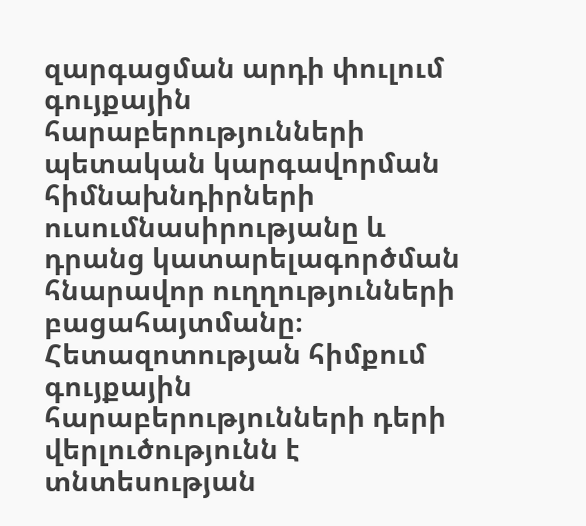զարգացման արդի փուլում գույքային հարաբերությունների պետական կարգավորման հիմնախնդիրների ուսումնասիրությանը և դրանց կատարելագործման հնարավոր ուղղությունների բացահայտմանը։ Հետազոտության հիմքում գույքային հարաբերությունների դերի վերլուծությունն է տնտեսության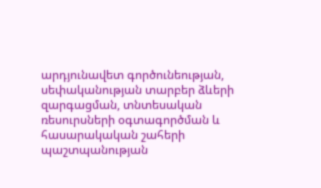արդյունավետ գործունեության, սեփականության տարբեր ձևերի զարգացման, տնտեսական ռեսուրսների օգտագործման և հասարակական շահերի պաշտպանության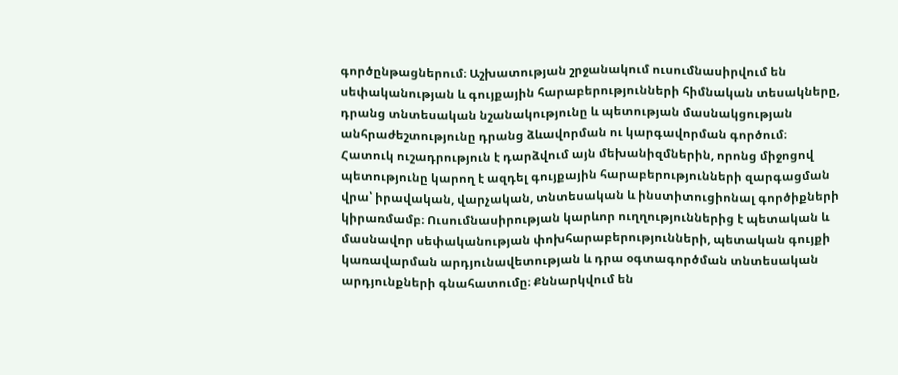գործընթացներում։ Աշխատության շրջանակում ուսումնասիրվում են սեփականության և գույքային հարաբերությունների հիմնական տեսակները, դրանց տնտեսական նշանակությունը և պետության մասնակցության անհրաժեշտությունը դրանց ձևավորման ու կարգավորման գործում։ Հատուկ ուշադրություն է դարձվում այն մեխանիզմներին, որոնց միջոցով պետությունը կարող է ազդել գույքային հարաբերությունների զարգացման վրա՝ իրավական, վարչական, տնտեսական և ինստիտուցիոնալ գործիքների կիրառմամբ։ Ուսումնասիրության կարևոր ուղղություններից է պետական և մասնավոր սեփականության փոխհարաբերությունների, պետական գույքի կառավարման արդյունավետության և դրա օգտագործման տնտեսական արդյունքների գնահատումը։ Քննարկվում են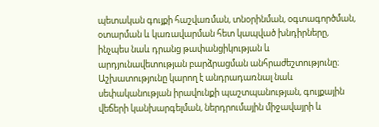պետական գույքի հաշվառման, տնօրինման, օգտագործման, օտարման և կառավարման հետ կապված խնդիրները, ինչպես նաև դրանց թափանցիկության և արդյունավետության բարձրացման անհրաժեշտությունը։ Աշխատությունը կարող է անդրադառնալ նաև սեփականության իրավունքի պաշտպանության, գույքային վեճերի կանխարգելման, ներդրումային միջավայրի և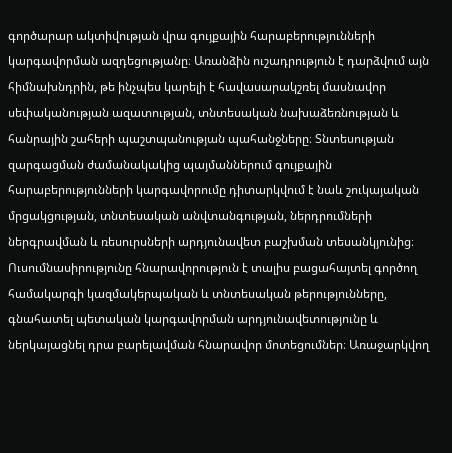գործարար ակտիվության վրա գույքային հարաբերությունների կարգավորման ազդեցությանը։ Առանձին ուշադրություն է դարձվում այն հիմնախնդրին, թե ինչպես կարելի է հավասարակշռել մասնավոր սեփականության ազատության, տնտեսական նախաձեռնության և հանրային շահերի պաշտպանության պահանջները։ Տնտեսության զարգացման ժամանակակից պայմաններում գույքային հարաբերությունների կարգավորումը դիտարկվում է նաև շուկայական մրցակցության, տնտեսական անվտանգության, ներդրումների ներգրավման և ռեսուրսների արդյունավետ բաշխման տեսանկյունից։ Ուսումնասիրությունը հնարավորություն է տալիս բացահայտել գործող համակարգի կազմակերպական և տնտեսական թերությունները, գնահատել պետական կարգավորման արդյունավետությունը և ներկայացնել դրա բարելավման հնարավոր մոտեցումներ։ Առաջարկվող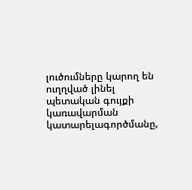լուծումները կարող են ուղղված լինել պետական գույքի կառավարման կատարելագործմանը,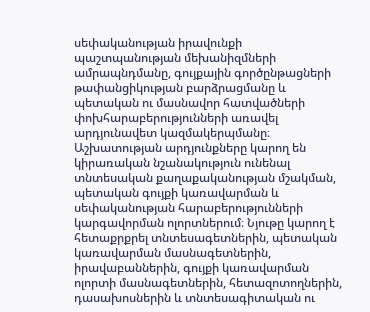սեփականության իրավունքի պաշտպանության մեխանիզմների ամրապնդմանը, գույքային գործընթացների թափանցիկության բարձրացմանը և պետական ու մասնավոր հատվածների փոխհարաբերությունների առավել արդյունավետ կազմակերպմանը։ Աշխատության արդյունքները կարող են կիրառական նշանակություն ունենալ տնտեսական քաղաքականության մշակման, պետական գույքի կառավարման և սեփականության հարաբերությունների կարգավորման ոլորտներում։ Նյութը կարող է հետաքրքրել տնտեսագետներին, պետական կառավարման մասնագետներին, իրավաբաններին, գույքի կառավարման ոլորտի մասնագետներին, հետազոտողներին, դասախոսներին և տնտեսագիտական ու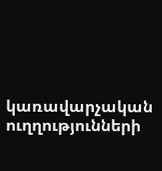կառավարչական ուղղությունների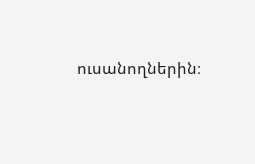ուսանողներին։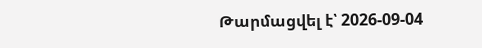Թարմացվել է՝ 2026-09-04